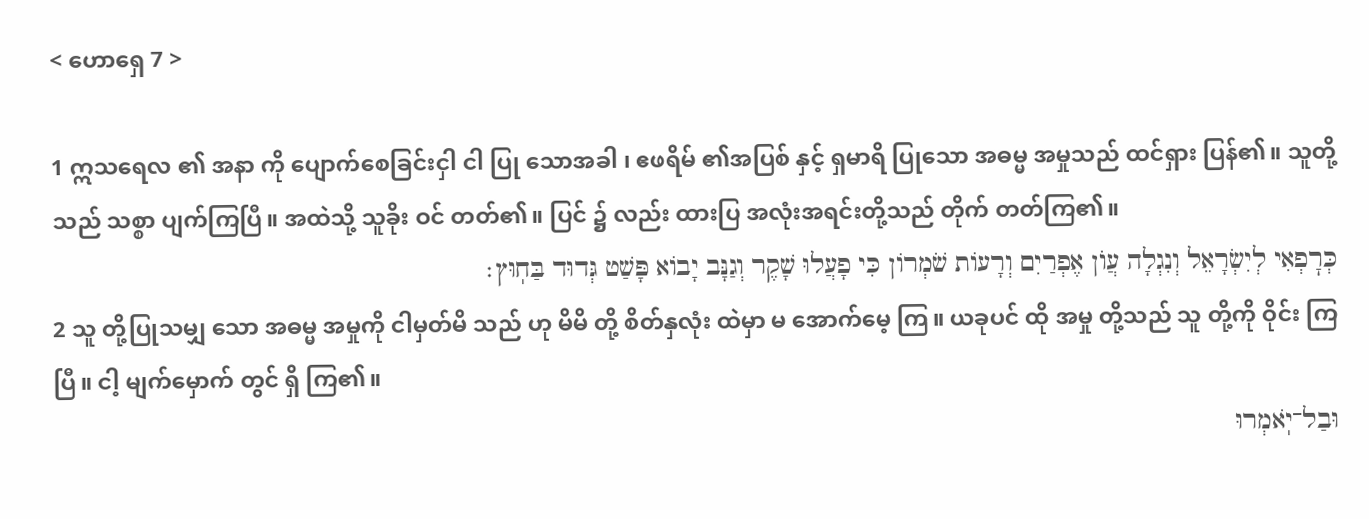< ဟောရှေ 7 >

1 ဣသရေလ ၏ အနာ ကို ပျောက်စေခြင်းငှါ ငါ ပြု သောအခါ ၊ ဧဖရိမ် ၏အပြစ် နှင့် ရှမာရိ ပြုသော အဓမ္မ အမှုသည် ထင်ရှား ပြန်၏။ သူတို့သည် သစ္စာ ပျက်ကြပြီ။ အထဲသို့ သူခိုး ဝင် တတ်၏။ ပြင် ၌ လည်း ထားပြ အလုံးအရင်းတို့သည် တိုက် တတ်ကြ၏။
כְּרׇפְאִי לְיִשְׂרָאֵל וְנִגְלָה עֲוֺן אֶפְרַיִם וְרָעוֹת שֹׁמְרוֹן כִּי פָעֲלוּ שָׁקֶר וְגַנָּב יָבוֹא פָּשַׁט גְּדוּד בַּחֽוּץ׃
2 သူ တို့ပြုသမျှ သော အဓမ္မ အမှုကို ငါမှတ်မိ သည် ဟု မိမိ တို့ စိတ်နှလုံး ထဲမှာ မ အောက်မေ့ ကြ။ ယခုပင် ထို အမှု တို့သည် သူ တို့ကို ဝိုင်း ကြပြီ။ ငါ့ မျက်မှောက် တွင် ရှိ ကြ၏။
וּבַל־יֹֽאמְרוּ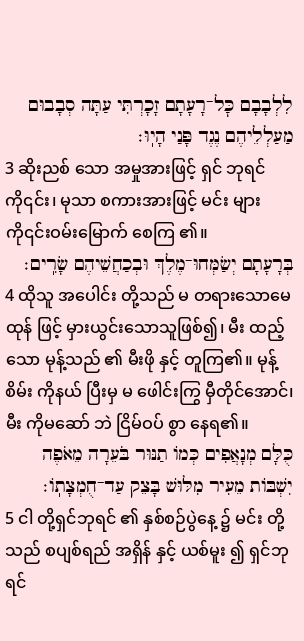לִלְבָבָם כׇּל־רָעָתָם זָכָרְתִּי עַתָּה סְבָבוּם מַעַלְלֵיהֶם נֶגֶד פָּנַי הָיֽוּ׃
3 ဆိုးညစ် သော အမှုအားဖြင့် ရှင် ဘုရင်ကို၎င်း၊ မုသာ စကားအားဖြင့် မင်း များကို၎င်းဝမ်းမြောက် စေကြ ၏။
בְּרָעָתָם יְשַׂמְּחוּ־מֶלֶךְ וּבְכַחֲשֵׁיהֶם שָׂרִֽים׃
4 ထိုသူ အပေါင်း တို့သည် မ တရားသောမေထုန် ဖြင့် မှားယွင်းသောသူဖြစ်၍၊ မီး ထည့်သော မုန့်သည် ၏ မီးဖို နှင့် တူကြ၏။ မုန့်စိမ်း ကိုနယ် ပြီးမှ မ ဖေါင်းကြွ မှီတိုင်အောင်၊ မီး ကိုမဆော် ဘဲ ငြိမ်ဝပ် စွာ နေရ၏။
כֻּלָּם מְנָאֲפִים כְּמוֹ תַנּוּר בֹּעֵרָה מֵאֹפֶה יִשְׁבּוֹת מֵעִיר מִלּוּשׁ בָּצֵק עַד־חֻמְצָתֽוֹ׃
5 ငါ တို့ရှင်ဘုရင် ၏ နှစ်စဉ်ပွဲနေ့ ၌ မင်း တို့သည် စပျစ်ရည် အရှိန် နှင့် ယစ်မူး ၍ ရှင်ဘုရင်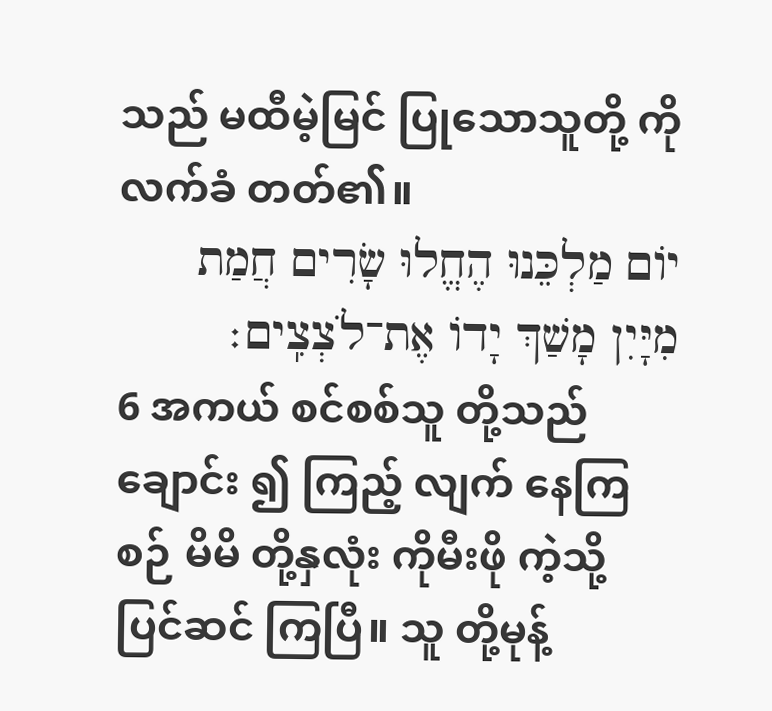သည် မထီမဲ့မြင် ပြုသောသူတို့ ကို လက်ခံ တတ်၏။
יוֹם מַלְכֵּנוּ הֶחֱלוּ שָׂרִים חֲמַת מִיָּיִן מָשַׁךְ יָדוֹ אֶת־לֹצְצִֽים׃
6 အကယ် စင်စစ်သူ တို့သည် ချောင်း ၍ ကြည့် လျက် နေကြစဉ် မိမိ တို့နှလုံး ကိုမီးဖို ကဲ့သို့ ပြင်ဆင် ကြပြီ။ သူ တို့မုန့်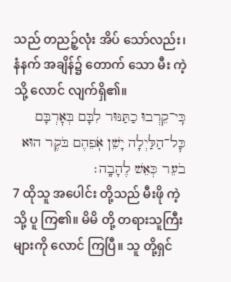သည် တညဉ့်လုံး အိပ် သော်လည်း၊ နံနက် အချိန်၌ တောက် သော မီး ကဲ့သို့ လောင် လျက်ရှိ၏။
כִּֽי־קֵרְבוּ כַתַּנּוּר לִבָּם בְּאׇרְבָּם כׇּל־הַלַּיְלָה יָשֵׁן אֹֽפֵהֶם בֹּקֶר הוּא בֹעֵר כְּאֵשׁ לֶהָבָֽה׃
7 ထိုသူ အပေါင်း တို့သည် မီးဖို ကဲ့သို့ ပူ ကြ၏။ မိမိ တို့ တရားသူကြီး များကို လောင် ကြပြီ။ သူ တို့ရှင်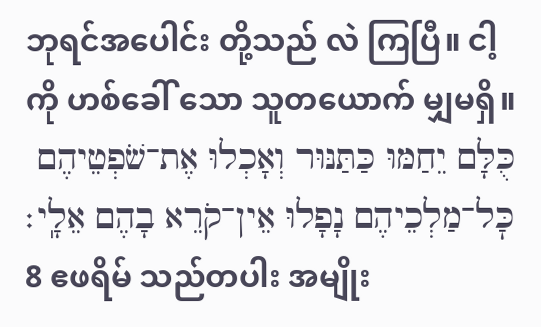ဘုရင်အပေါင်း တို့သည် လဲ ကြပြီ။ ငါ့ ကို ဟစ်ခေါ် သော သူတယောက် မျှမရှိ။
כֻּלָּם יֵחַמּוּ כַּתַּנּוּר וְאָכְלוּ אֶת־שֹׁפְטֵיהֶם כׇּל־מַלְכֵיהֶם נָפָלוּ אֵין־קֹרֵא בָהֶם אֵלָֽי׃
8 ဧဖရိမ် သည်တပါး အမျိုး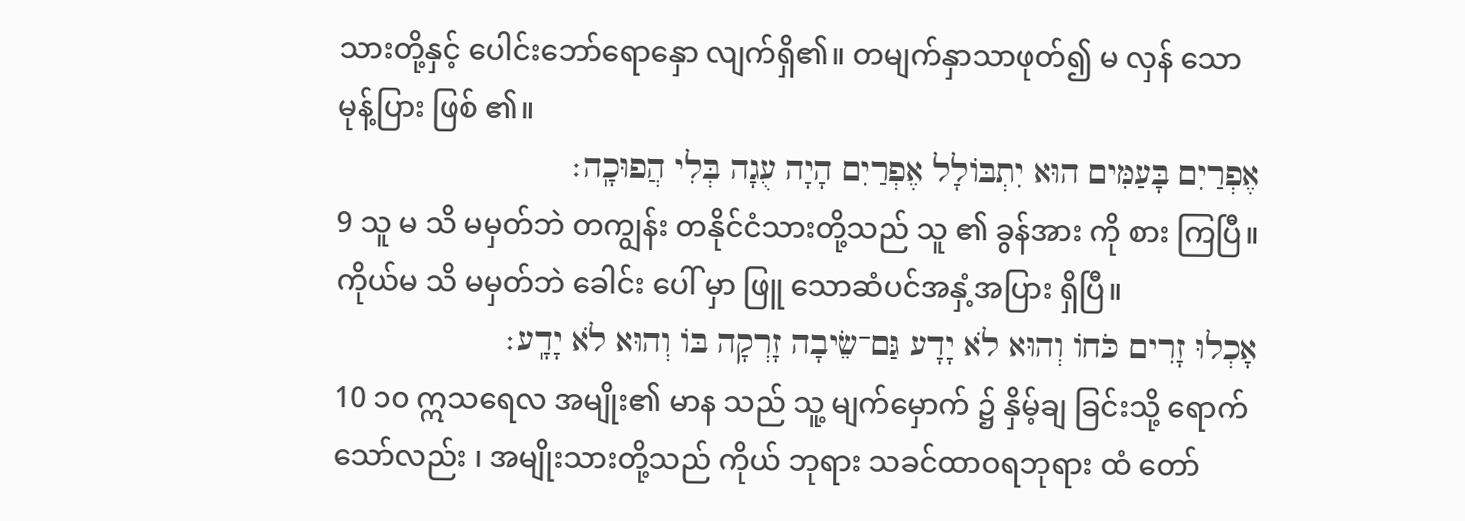သားတို့နှင့် ပေါင်းဘော်ရောနှော လျက်ရှိ၏။ တမျက်နှာသာဖုတ်၍ မ လှန် သော မုန့်ပြား ဖြစ် ၏။
אֶפְרַיִם בָּעַמִּים הוּא יִתְבּוֹלָל אֶפְרַיִם הָיָה עֻגָה בְּלִי הֲפוּכָֽה׃
9 သူ မ သိ မမှတ်ဘဲ တကျွန်း တနိုင်ငံသားတို့သည် သူ ၏ ခွန်အား ကို စား ကြပြီ။ ကိုယ်မ သိ မမှတ်ဘဲ ခေါင်း ပေါ် မှာ ဖြူ သောဆံပင်အနှံ့အပြား ရှိပြီ။
אָכְלוּ זָרִים כֹּחוֹ וְהוּא לֹא יָדָע גַּם־שֵׂיבָה זָרְקָה בּוֹ וְהוּא לֹא יָדָֽע׃
10 ၁၀ ဣသရေလ အမျိုး၏ မာန သည် သူ့ မျက်မှောက် ၌ နှိမ့်ချ ခြင်းသို့ ရောက်သော်လည်း ၊ အမျိုးသားတို့သည် ကိုယ် ဘုရား သခင်ထာဝရဘုရား ထံ တော်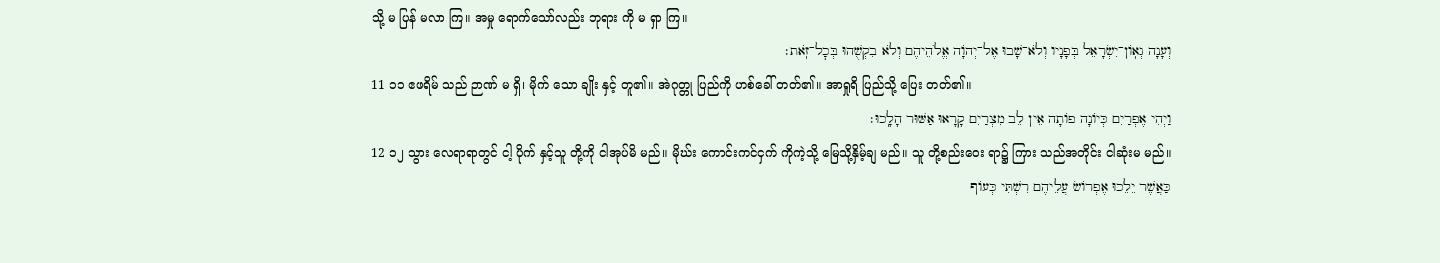သို့ မ ပြန် မလာ ကြ။ အမှု ရောက်သော်လည်း ဘုရား ကို မ ရှာ ကြ။
וְעָנָה גְאֽוֹן־יִשְׂרָאֵל בְּפָנָיו וְלֹא־שָׁבוּ אֶל־יְהֹוָה אֱלֹהֵיהֶם וְלֹא בִקְשֻׁהוּ בְּכׇל־זֹֽאת׃
11 ၁၁ ဧဖရိမ် သည် ဉာဏ် မ ရှိ၊ မိုက် သော ချိုး နှင့် တူ၏။ အဲဂုတ္တု ပြည်ကို ဟစ်ခေါ် တတ်၏။ အာရှုရိ ပြည်သို့ ပြေး တတ်၏။
וַיְהִי אֶפְרַיִם כְּיוֹנָה פוֹתָה אֵין לֵב מִצְרַיִם קָרָאוּ אַשּׁוּר הָלָֽכוּ׃
12 ၁၂ သွား လေရာရာတွင် ငါ့ ပိုက် နှင့်သူ တို့ကို ငါအုပ်မိ မည်။ မိုဃ်း ကောင်းကင်ငှက် ကိုကဲ့သို့ မြေသို့နှိမ့်ချ မည်။ သူ တို့စည်းဝေး ရာ၌ ကြား သည်အတိုင်း ငါဆုံးမ မည်။
כַּאֲשֶׁר יֵלֵכוּ אֶפְרוֹשׂ עֲלֵיהֶם רִשְׁתִּי כְּעוֹף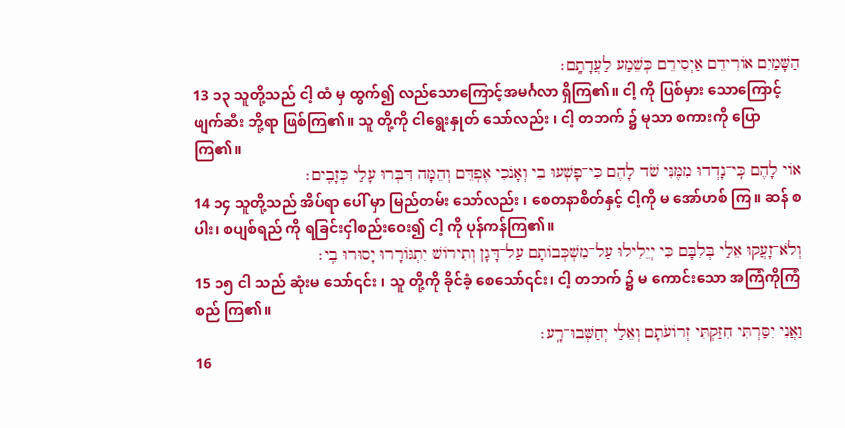הַשָּׁמַיִם אוֹרִידֵם אַיְסִירֵם כְּשֵׁמַע לַעֲדָתָֽם׃
13 ၁၃ သူတို့သည် ငါ့ ထံ မှ ထွက်၍ လည်သောကြောင့်အမင်္ဂလာ ရှိကြ၏။ ငါ့ ကို ပြစ်မှား သောကြောင့် ဖျက်ဆီး ဘို့ရာ ဖြစ်ကြ၏။ သူ တို့ကို ငါရွေးနှုတ် သော်လည်း ၊ ငါ့ တဘက် ၌ မုသာ စကားကို ပြော ကြ၏။
אוֹי לָהֶם כִּֽי־נָדְדוּ מִמֶּנִּי שֹׁד לָהֶם כִּי־פָשְׁעוּ בִי וְאָנֹכִי אֶפְדֵּם וְהֵמָּה דִּבְּרוּ עָלַי כְּזָבִֽים׃
14 ၁၄ သူတို့သည် အိပ်ရာ ပေါ် မှာ မြည်တမ်း သော်လည်း ၊ စေတနာစိတ်နှင့် ငါ့ကို မ အော်ဟစ် ကြ။ ဆန် စပါး၊ စပျစ်ရည် ကို ရခြင်းငှါစည်းဝေး၍ ငါ့ ကို ပုန်ကန်ကြ၏။
וְלֹא־זָעֲקוּ אֵלַי בְּלִבָּם כִּי יְיֵלִילוּ עַל־מִשְׁכְּבוֹתָם עַל־דָּגָן וְתִירוֹשׁ יִתְגּוֹרָרוּ יָסוּרוּ בִֽי׃
15 ၁၅ ငါ သည် ဆုံးမ သော်၎င်း ၊ သူ တို့ကို ခိုင်ခံ့ စေသော်၎င်း၊ ငါ့ တဘက် ၌ မ ကောင်းသော အကြံကိုကြံစည် ကြ၏။
וַאֲנִי יִסַּרְתִּי חִזַּקְתִּי זְרוֹעֹתָם וְאֵלַי יְחַשְּׁבוּ־רָֽע׃
16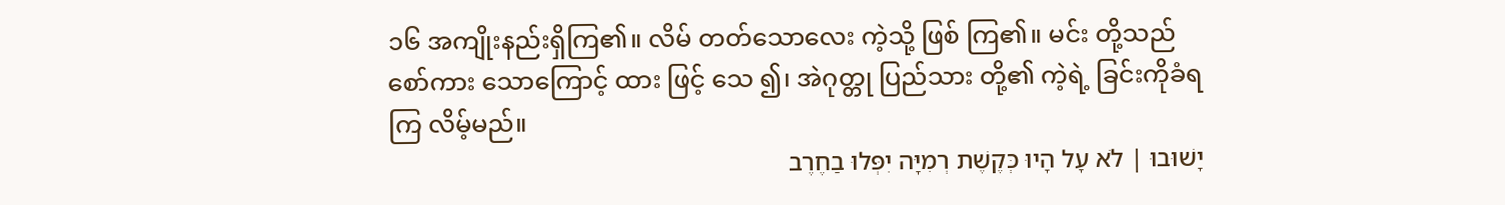၁၆ အကျိုးနည်းရှိကြ၏။ လိမ် တတ်သောလေး ကဲ့သို့ ဖြစ် ကြ၏။ မင်း တို့သည် စော်ကား သောကြောင့် ထား ဖြင့် သေ ၍၊ အဲဂုတ္တု ပြည်သား တို့၏ ကဲ့ရဲ့ ခြင်းကိုခံရကြ လိမ့်မည်။
יָשׁוּבוּ ׀ לֹא עָל הָיוּ כְּקֶשֶׁת רְמִיָּה יִפְּלוּ בַחֶרֶב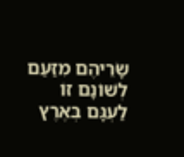שָׂרֵיהֶם מִזַּעַם לְשׁוֹנָם זוֹ לַעְגָּם בְּאֶרֶץ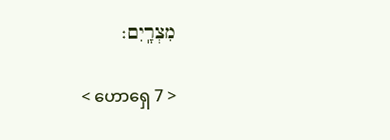מִצְרָֽיִם׃

< ဟောရှေ 7 >